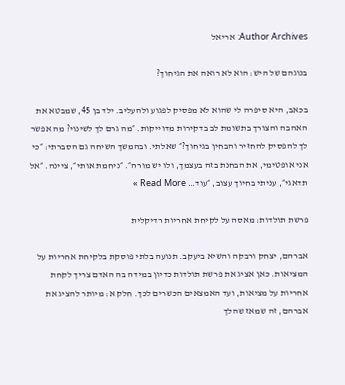Author Archives: אריאל

בנוגהם של היש: הוא לא רואה את הגיחוך?

בכאב, היא סיפרה לי שהוא לא מפסיק לפגוע ולהעליב. ילד בן 45, שמבטא את האהבה והצורך בתשומת לב בדקירות מדוייקות. ״מה גרם לך לשינוי? מה אפשר לך להפסיק להחזיר והבחין בגיחוך?״ שאלתי. ובהמשך השיחה גם הסברתי: ״כי אני אופטימי, את הבחנת בזה בעצמך, ולו יש מורה״. ״ניחמת אותי״, ציינה. ״אל תדאגי״, עניתי בחיוך עצוב, ״עוד… Read More »

פרשת תולדות: מאסה על לקיחת אחריות רדיקלית

אברהם, יצחק ורבקה והשיא ביעקב. תנועה בלתי פוסקת בלקיחת אחריות על המציאות. כאן אציג את פרשת תולדות כדיון במידה בה האדם צריך לקחת אחריות על מציאות, ועד האמצאים הכשרים לכך. חלק א: מיותר להציג את אברהם, זה שמאז שהלך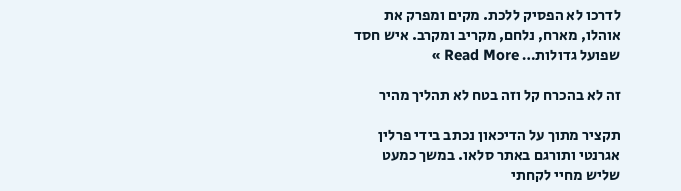לדרכו לא הפסיק ללכת. מקים ומפרק את אוהלו, מארח, נלחם, מקריב ומקרב. איש חסד שפועל גדולות… Read More »

זה לא בהכרח קל וזה בטח לא תהליך מהיר

תקציר מתוך על הדיכאון נכתב בידי פרלין אגרנטי ותורגם באתר סלאו. במשך כמעט שליש מחיי לקחתי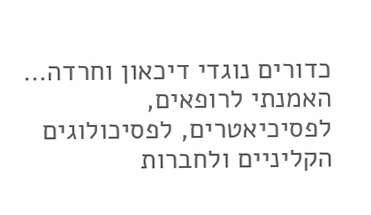כדורים נוגדי דיכאון וחרדה… האמנתי לרופאים, לפסיכיאטרים, לפסיכולוגים הקליניים ולחברות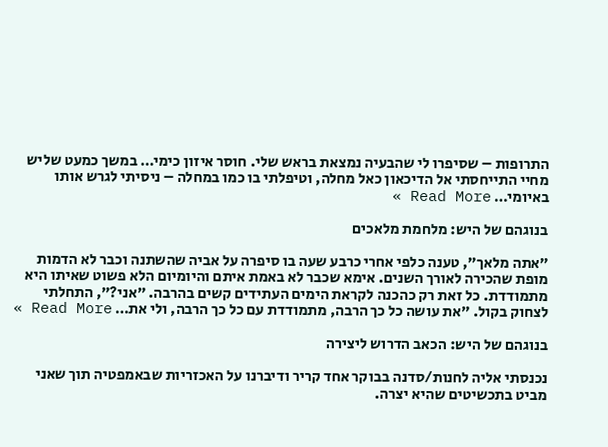התרופות – שסיפרו לי שהבעיה נמצאת בראש שלי. חוסר איזון כימי… במשך כמעט שליש מחיי התייחסתי אל הדיכאון כאל מחלה, וטיפלתי בו כמו במחלה – ניסיתי לגרש אותו באיומי… Read More »

בנוגהם של היש: מלחמת מלאכים

״אתה מלאך״, טענה כלפי אחרי כרבע שעה בו סיפרה על אביה שהשתנה וכבר לא הדמות מופת שהכירה לאורך השנים. אימא שכבר לא באמת איתם והיומיום הלא פשוט שאיתו היא מתמודדת. כל זאת רק כהכנה לקראת הימים העתידים קשים בהרבה. ״אני?״, התחלתי לצחוק בקול. ״את עושה כל כך הרבה, מתמודדת עם כל כך הרבה, ולי את… Read More »

בנוגהם של היש: הכאב הדרוש ליצירה

נכנסתי אליה לחנות/סדנה בבוקר אחד קריר ודיברנו על האכזריות שבאמפטיה תוך שאני מביט בתכשיטים שהיא יצרה.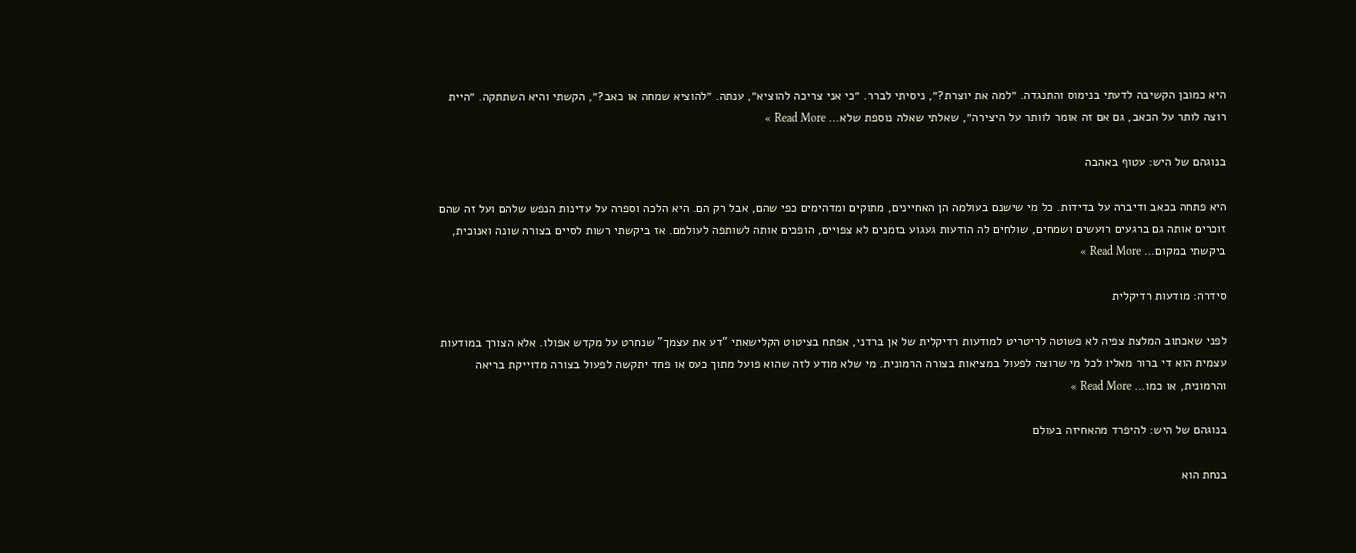היא כמובן הקשיבה לדעתי בנימוס והתנגדה. ״למה את יוצרת?״, ניסיתי לברר. ״כי אני צריכה להוציא״, ענתה. ״להוציא שמחה או כאב?״, הקשתי והיא השתתקה. ״היית רוצה לותר על הכאב, גם אם זה אומר לוותר על היצירה״, שאלתי שאלה נוספת שלא… Read More »

בנוגהם של היש: עטוף באהבה

היא פתחה בכאב ודיברה על בדידות. כל מי שישנם בעולמה הן האחיינים, מתוקים ומדהימים כפי שהם, אבל רק הם. היא הלכה וספרה על עדינות הנפש שלהם ועל זה שהם זוכרים אותה גם ברגעים רועשים ושמחים, שולחים לה הודעות געגוע בזמנים לא צפויים, הופכים אותה לשותפה לעולמם. אז ביקשתי רשות לסיים בצורה שונה ואנוכית, ביקשתי במקום… Read More »

סידרה: מודעות רדיקלית

לפני שאכתוב המלצת צפיה לא פשוטה לריטריט למודעות רדיקלית של אן ברדני, אפתח בציטוט הקלישאתי “דע את עצמך” שנחרט על מקדש אפולו. אלא הצורך במודעות עצמית הוא די ברור מאליו לכל מי שרוצה לפעול במציאות בצורה הרמונית. מי שלא מודע לזה שהוא פועל מתוך כעס או פחד יתקשה לפעול בצורה מדוייקת בריאה והרמונית, או כמו… Read More »

בנוגהם של היש: להיפרד מהאחיזה בעולם

בנחת הוא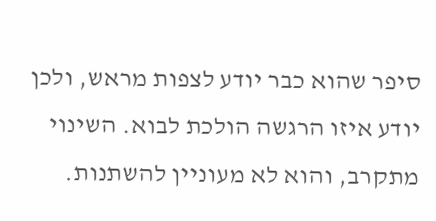סיפר שהוא כבר יודע לצפות מראש, ולכן יודע איזו הרגשה הולכת לבוא. השינוי מתקרב, והוא לא מעוניין להשתנות.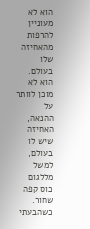הוא לא מעוניין להרפות מהאחיזה שלו בעולם. הוא לא מוכן לוותר על ההנאה, האחיזה שיש לו בעולם, למשל מללגום כוס קפה שחור. כשהבעתי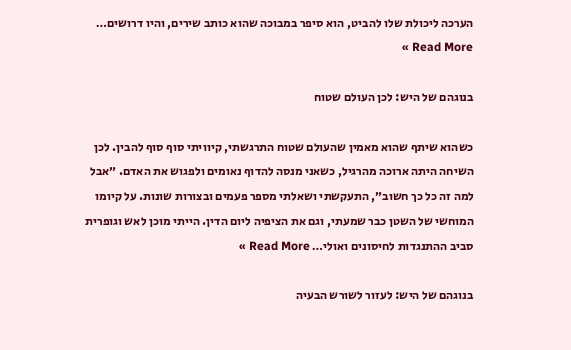הערכה ליכולת שלו להביט, הוא סיפר במבוכה שהוא כותב שירים, והיו דרושים… Read More »

בנוגהם של היש: לכן העולם שטוח

כשהוא שיתף שהוא מאמין שהעולם שטוח התרגשתי, קיוויתי סוף סוף להבין. לכן השיחה היתה ארוכה מהרגיל, כשאני מנסה להדוף נאומים ולפגוש את האדם. ״אבל למה זה כל כך חשוב״, התעקשתי ושאלתי מספר פעמים ובצורות שונות. על קיומו המוחשי של השטן כבר שמעתי, וגם את הציפיה ליום הדין. הייתי מוכן לאש וגופרית סביב ההתנגדות לחיסונים ואולי… Read More »

בנוגהם של היש: לעזור לשורש הבעיה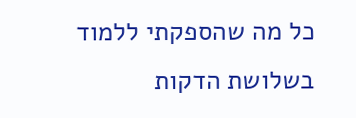כל מה שהספקתי ללמוד בשלושת הדקות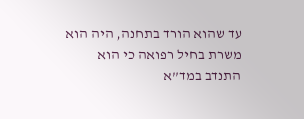עד שהוא הורד בתחנה, היה הוא משרת בחיל רפואה כי הוא התנדב במד”א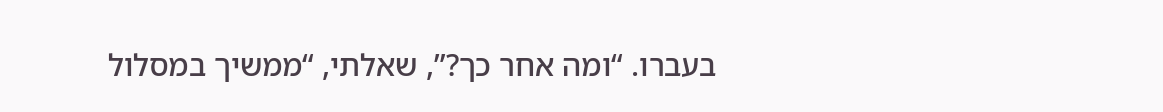בעברו. “ומה אחר כך?”, שאלתי, “ממשיך במסלול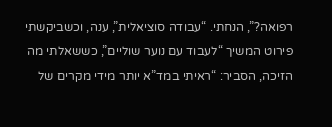רפואה?”, הנחתי. “עבודה סוציאלית”, ענה, וכשביקשתי פירוט המשיך “לעבוד עם נוער שוליים”, כששאלתי מה הזיכה, הסביר: “ראיתי במד”א יותר מידי מקרים של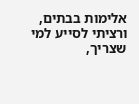אלימות בבתים, ורציתי לסייע למי שצריך,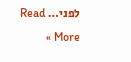לפני… Read More »